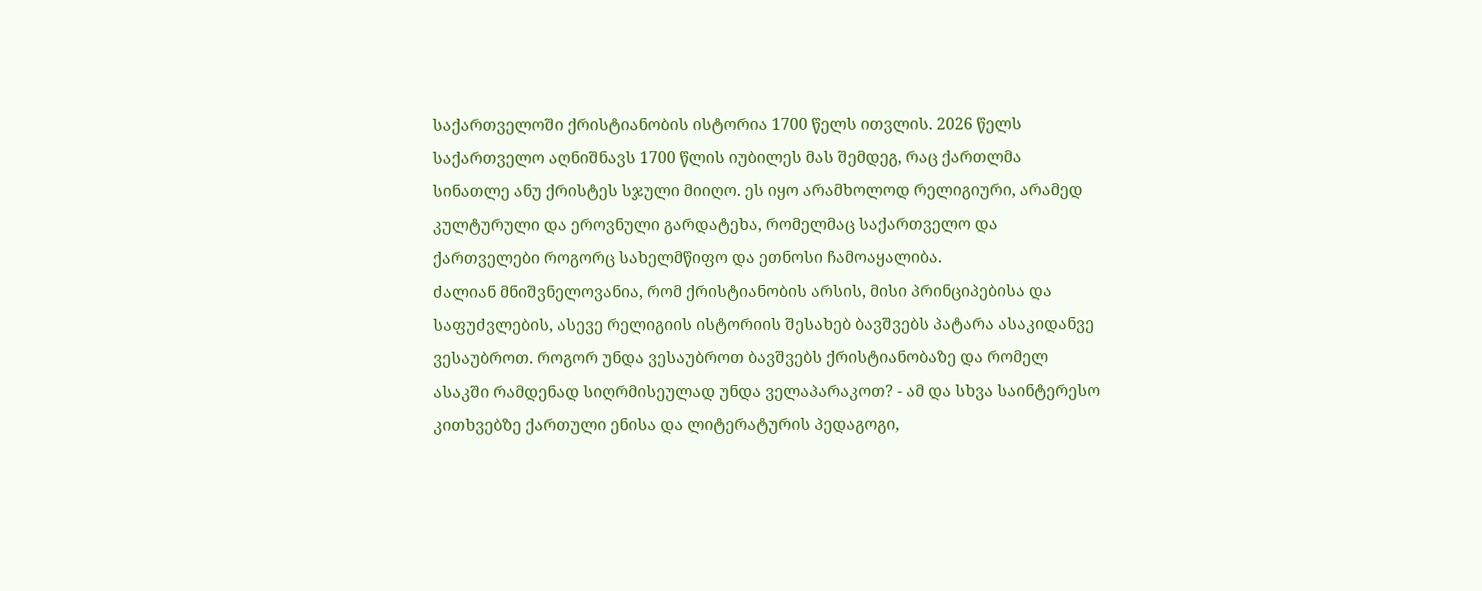საქართველოში ქრისტიანობის ისტორია 1700 წელს ითვლის. 2026 წელს საქართველო აღნიშნავს 1700 წლის იუბილეს მას შემდეგ, რაც ქართლმა სინათლე ანუ ქრისტეს სჯული მიიღო. ეს იყო არამხოლოდ რელიგიური, არამედ კულტურული და ეროვნული გარდატეხა, რომელმაც საქართველო და ქართველები როგორც სახელმწიფო და ეთნოსი ჩამოაყალიბა.
ძალიან მნიშვნელოვანია, რომ ქრისტიანობის არსის, მისი პრინციპებისა და საფუძვლების, ასევე რელიგიის ისტორიის შესახებ ბავშვებს პატარა ასაკიდანვე ვესაუბროთ. როგორ უნდა ვესაუბროთ ბავშვებს ქრისტიანობაზე და რომელ ასაკში რამდენად სიღრმისეულად უნდა ველაპარაკოთ? - ამ და სხვა საინტერესო კითხვებზე ქართული ენისა და ლიტერატურის პედაგოგი,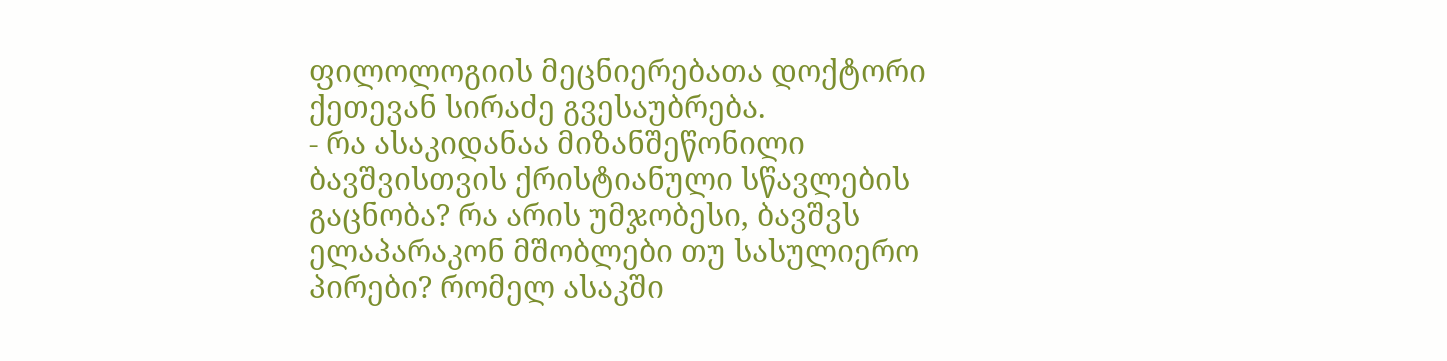ფილოლოგიის მეცნიერებათა დოქტორი ქეთევან სირაძე გვესაუბრება.
- რა ასაკიდანაა მიზანშეწონილი ბავშვისთვის ქრისტიანული სწავლების გაცნობა? რა არის უმჯობესი, ბავშვს ელაპარაკონ მშობლები თუ სასულიერო პირები? რომელ ასაკში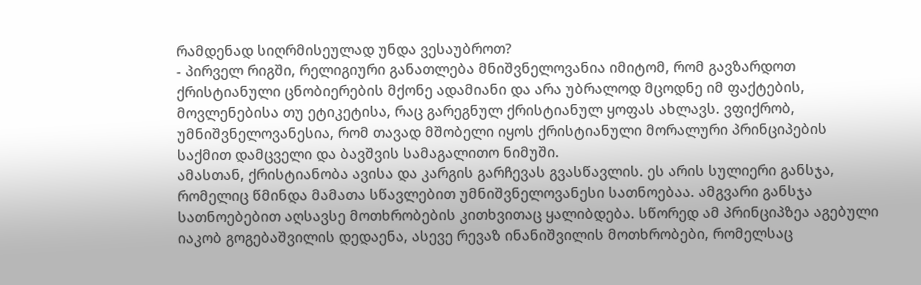რამდენად სიღრმისეულად უნდა ვესაუბროთ?
- პირველ რიგში, რელიგიური განათლება მნიშვნელოვანია იმიტომ, რომ გავზარდოთ ქრისტიანული ცნობიერების მქონე ადამიანი და არა უბრალოდ მცოდნე იმ ფაქტების, მოვლენებისა თუ ეტიკეტისა, რაც გარეგნულ ქრისტიანულ ყოფას ახლავს. ვფიქრობ, უმნიშვნელოვანესია, რომ თავად მშობელი იყოს ქრისტიანული მორალური პრინციპების საქმით დამცველი და ბავშვის სამაგალითო ნიმუში.
ამასთან, ქრისტიანობა ავისა და კარგის გარჩევას გვასწავლის. ეს არის სულიერი განსჯა, რომელიც წმინდა მამათა სწავლებით უმნიშვნელოვანესი სათნოებაა. ამგვარი განსჯა სათნოებებით აღსავსე მოთხრობების კითხვითაც ყალიბდება. სწორედ ამ პრინციპზეა აგებული იაკობ გოგებაშვილის დედაენა, ასევე რევაზ ინანიშვილის მოთხრობები, რომელსაც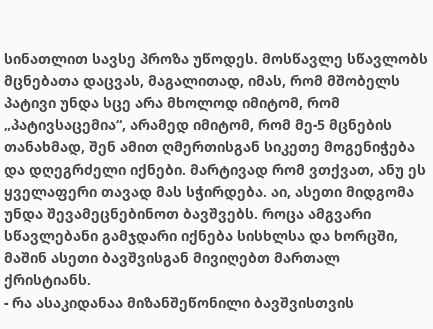სინათლით სავსე პროზა უწოდეს. მოსწავლე სწავლობს მცნებათა დაცვას, მაგალითად, იმას, რომ მშობელს პატივი უნდა სცე არა მხოლოდ იმიტომ, რომ „პატივსაცემია“, არამედ იმიტომ, რომ მე-5 მცნების თანახმად, შენ ამით ღმერთისგან სიკეთე მოგენიჭება და დღეგრძელი იქნები. მარტივად რომ ვთქვათ, ანუ ეს ყველაფერი თავად მას სჭირდება. აი, ასეთი მიდგომა უნდა შევამეცნებინოთ ბავშვებს. როცა ამგვარი სწავლებანი გამჯდარი იქნება სისხლსა და ხორცში, მაშინ ასეთი ბავშვისგან მივიღებთ მართალ ქრისტიანს.
- რა ასაკიდანაა მიზანშეწონილი ბავშვისთვის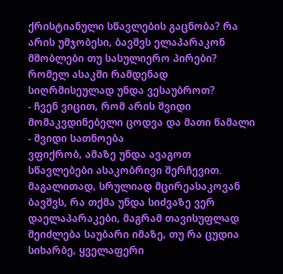ქრისტიანული სწავლების გაცნობა? რა არის უმჯობესი, ბავშვს ელაპარაკონ მშობლები თუ სასულიერო პირები? რომელ ასაკში რამდენად სიღრმისეულად უნდა ვესაუბროთ?
- ჩვენ ვიცით, რომ არის შვიდი მომაკვდინებელი ცოდვა და მათი წამალი - შვიდი სათნოება
ვფიქრობ, ამაზე უნდა ავაგოთ სწავლებები ასაკობრივი შერჩევით. მაგალითად, სრულიად მცირეასაკოვან ბავშვს, რა თქმა უნდა სიძვაზე ვერ დაელაპარაკები, მაგრამ თავისუფლად შეიძლება საუბარი იმაზე, თუ რა ცუდია სიხარბე, ყველაფერი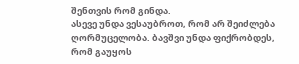შენთვის რომ გინდა.
ასევე უნდა ვესაუბროთ, რომ არ შეიძლება ღორმუცელობა. ბავშვი უნდა ფიქრობდეს, რომ გაუყოს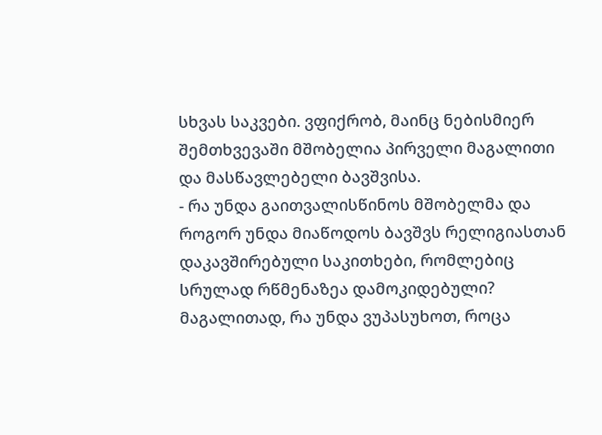სხვას საკვები. ვფიქრობ, მაინც ნებისმიერ შემთხვევაში მშობელია პირველი მაგალითი და მასწავლებელი ბავშვისა.
- რა უნდა გაითვალისწინოს მშობელმა და როგორ უნდა მიაწოდოს ბავშვს რელიგიასთან დაკავშირებული საკითხები, რომლებიც სრულად რწმენაზეა დამოკიდებული? მაგალითად, რა უნდა ვუპასუხოთ, როცა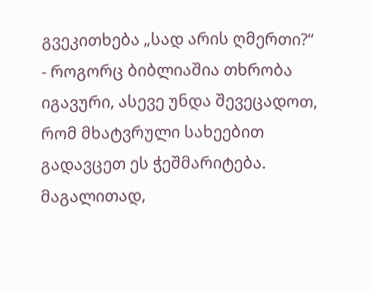გვეკითხება „სად არის ღმერთი?“
- როგორც ბიბლიაშია თხრობა იგავური, ასევე უნდა შევეცადოთ, რომ მხატვრული სახეებით გადავცეთ ეს ჭეშმარიტება. მაგალითად,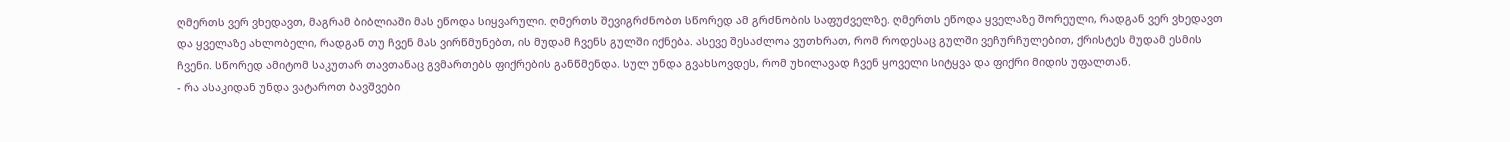ღმერთს ვერ ვხედავთ, მაგრამ ბიბლიაში მას ეწოდა სიყვარული. ღმერთს შევიგრძნობთ სწორედ ამ გრძნობის საფუძველზე. ღმერთს ეწოდა ყველაზე შორეული, რადგან ვერ ვხედავთ და ყველაზე ახლობელი, რადგან თუ ჩვენ მას ვირწმუნებთ, ის მუდამ ჩვენს გულში იქნება. ასევე შესაძლოა ვუთხრათ, რომ როდესაც გულში ვეჩურჩულებით, ქრისტეს მუდამ ესმის ჩვენი. სწორედ ამიტომ საკუთარ თავთანაც გვმართებს ფიქრების განწმენდა. სულ უნდა გვახსოვდეს, რომ უხილავად ჩვენ ყოველი სიტყვა და ფიქრი მიდის უფალთან.
- რა ასაკიდან უნდა ვატაროთ ბავშვები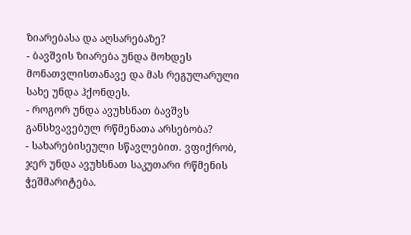ზიარებასა და აღსარებაზე?
- ბავშვის ზიარება უნდა მოხდეს მონათვლისთანავე და მას რეგულარული სახე უნდა ჰქონდეს.
- როგორ უნდა ავუხსნათ ბავშვს განსხვავებულ რწმენათა არსებობა?
- სახარებისეული სწავლებით. ვფიქრობ, ჯერ უნდა ავუხსნათ საკუთარი რწმენის ჭეშმარიტება.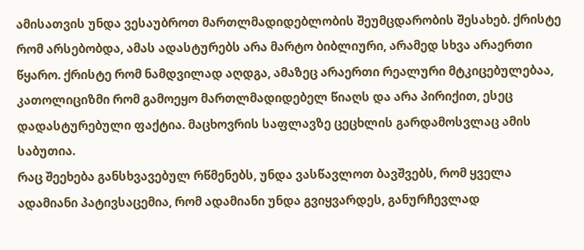ამისათვის უნდა ვესაუბროთ მართლმადიდებლობის შეუმცდარობის შესახებ. ქრისტე რომ არსებობდა, ამას ადასტურებს არა მარტო ბიბლიური, არამედ სხვა არაერთი წყარო. ქრისტე რომ ნამდვილად აღდგა, ამაზეც არაერთი რეალური მტკიცებულებაა, კათოლიციზმი რომ გამოეყო მართლმადიდებელ წიაღს და არა პირიქით, ესეც დადასტურებული ფაქტია. მაცხოვრის საფლავზე ცეცხლის გარდამოსვლაც ამის საბუთია.
რაც შეეხება განსხვავებულ რწმენებს, უნდა ვასწავლოთ ბავშვებს, რომ ყველა ადამიანი პატივსაცემია, რომ ადამიანი უნდა გვიყვარდეს, განურჩევლად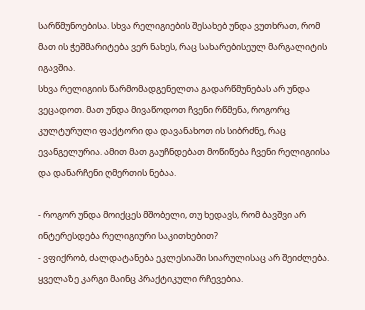სარწმუნოებისა. სხვა რელიგიების შესახებ უნდა ვუთხრათ, რომ მათ ის ჭეშმარიტება ვერ ნახეს, რაც სახარებისეულ მარგალიტის იგავშია.
სხვა რელიგიის წარმომადგენელთა გადარწმუნებას არ უნდა ვეცადოთ. მათ უნდა მივაწოდოთ ჩვენი რწმენა, როგორც კულტურული ფაქტორი და დავანახოთ ის სიბრძნე, რაც ევანგელურია. ამით მათ გაუჩნდებათ მოწიწება ჩვენი რელიგიისა და დანარჩენი ღმერთის ნებაა.

- როგორ უნდა მოიქცეს მშობელი, თუ ხედავს, რომ ბავშვი არ ინტერესდება რელიგიური საკითხებით?
- ვფიქრობ, ძალდატანება ეკლესიაში სიარულისაც არ შეიძლება. ყველაზე კარგი მაინც პრაქტიკული რჩევებია.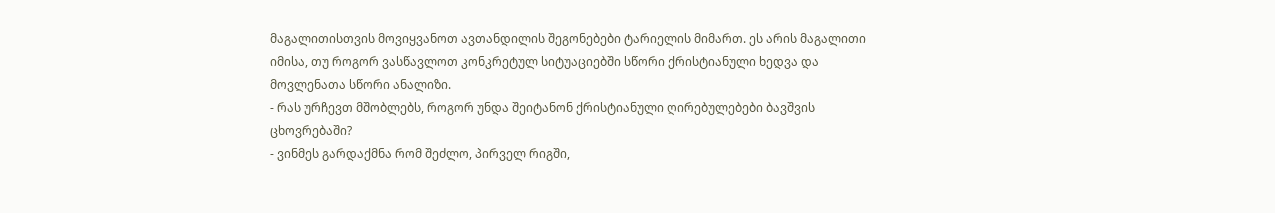მაგალითისთვის მოვიყვანოთ ავთანდილის შეგონებები ტარიელის მიმართ. ეს არის მაგალითი იმისა, თუ როგორ ვასწავლოთ კონკრეტულ სიტუაციებში სწორი ქრისტიანული ხედვა და მოვლენათა სწორი ანალიზი.
- რას ურჩევთ მშობლებს, როგორ უნდა შეიტანონ ქრისტიანული ღირებულებები ბავშვის ცხოვრებაში?
- ვინმეს გარდაქმნა რომ შეძლო, პირველ რიგში,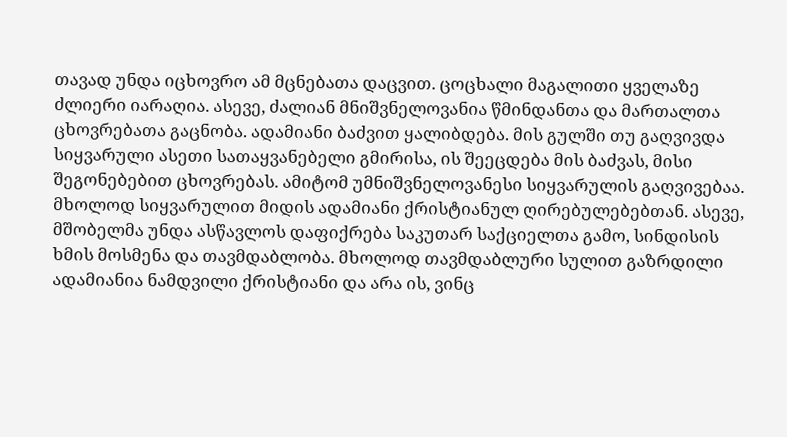თავად უნდა იცხოვრო ამ მცნებათა დაცვით. ცოცხალი მაგალითი ყველაზე ძლიერი იარაღია. ასევე, ძალიან მნიშვნელოვანია წმინდანთა და მართალთა ცხოვრებათა გაცნობა. ადამიანი ბაძვით ყალიბდება. მის გულში თუ გაღვივდა სიყვარული ასეთი სათაყვანებელი გმირისა, ის შეეცდება მის ბაძვას, მისი შეგონებებით ცხოვრებას. ამიტომ უმნიშვნელოვანესი სიყვარულის გაღვივებაა. მხოლოდ სიყვარულით მიდის ადამიანი ქრისტიანულ ღირებულებებთან. ასევე, მშობელმა უნდა ასწავლოს დაფიქრება საკუთარ საქციელთა გამო, სინდისის ხმის მოსმენა და თავმდაბლობა. მხოლოდ თავმდაბლური სულით გაზრდილი ადამიანია ნამდვილი ქრისტიანი და არა ის, ვინც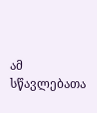ამ სწავლებათა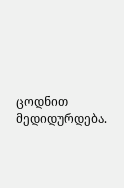ცოდნით მედიდურდება.